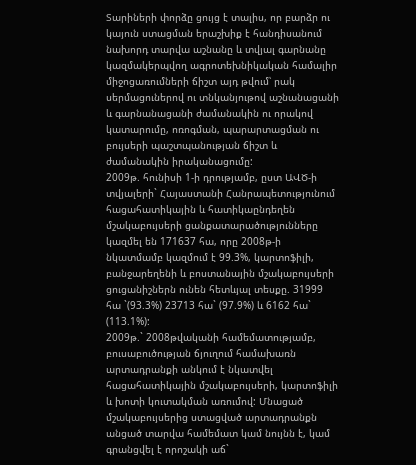Տարիների փորձը ցույց է տալիս, որ բարձր ու կայուն ստացման երաշխիք է հանդիսանում նախորդ տարվա աշնանը և տվյալ գարնանը կազմակերպվող ագրոտեխնիկական համալիր միջոցառումների ճիշտ այդ թվում՝ րակ սերմացուներով ու տնկանյութով աշնանացանի և գարնանացանի ժամանակին ու որակով կատարումը, ոռոգման, պարարտացման ու բույսերի պաշտպանության ճիշտ և ժամանակին իրականացումը:
2009թ. հունիսի 1-ի դրությամբ, ըստ ԱՎԾ-ի տվյալերի` Հայաստանի Հանրապետությունում հացահատիկային և հատիկաընդեղեն մշակաբույսերի ցանքատարածությունները կազմել են 171637 հա, որը 2008թ-ի նկատմամբ կազմում է 99.3%, կարտոֆիլի, բանջարեղենի և բոստանային մշակաբույսերի ցուցանիշներն ունեն հետևյալ տեսքը. 31999 հա `(93.3%) 23713 հա` (97.9%) և 6162 հա` (113.1%):
2009թ.` 2008թվականի համեմատությամբ, բուսաբուծության ճյուղում համախառն արտադրանքի անկում է նկատվել հացահատիկային մշակաբույսերի, կարտոֆիլի և խոտի կուտակման առումով: Մնացած մշակաբույսերից ստացված արտադրանքն անցած տարվա համեմատ կամ նույնն է, կամ գրանցվել է որոշակի աճ`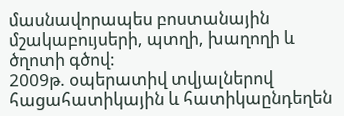մասնավորապես բոստանային մշակաբույսերի, պտղի, խաղողի և ծղոտի գծով:
2009թ. օպերատիվ տվյալներով հացահատիկային և հատիկաընդեղեն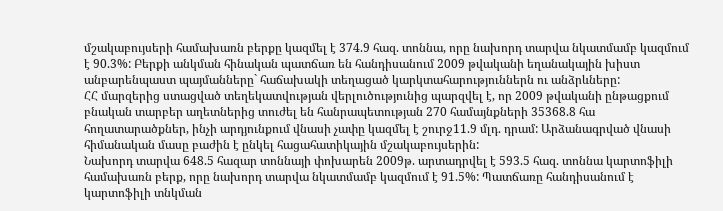մշակաբույսերի համախառն բերքը կազմել է 374.9 հազ. տոննա, որը նախորդ տարվա նկատմամբ կազմում է 90.3%: Բերքի անկման հինական պատճառ են հանդիսանում 2009 թվականի եղանակային խիստ անբարենպաստ պայմանները` հաճախակի տեղացած կարկտահարություններն ու անձրևները:
ՀՀ մարզերից ստացված տեղեկատվության վերլուծությունից պարզվել է, որ 2009 թվականի ընթացքում բնական տարբեր աղետներից տուժել են հանրապետության 270 համայնքների 35368.8 հա հողատարածքներ, ինչի արդյունքում վնասի չափը կազմել է շուրջ11.9 մլդ. դրամ: Արձանագրված վնասի հիմանական մասը բաժին է ընկել հացահատիկային մշակաբույսերին:
Նախորդ տարվա 648.5 հազար տոննայի փոխարեն 2009թ. արտադրվել է 593.5 հազ. տոննա կարտոֆիլի համախառն բերք, որը նախորդ տարվա նկատմամբ կազմում է 91.5%: Պատճառը հանդիսանում է կարտոֆիլի տնկման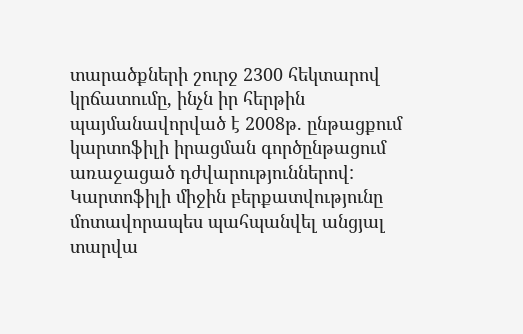տարածքների շուրջ 2300 հեկտարով կրճատումը, ինչն իր հերթին պայմանավորված է 2008թ. ընթացքում կարտոֆիլի իրացման գործընթացում առաջացած դժվարություններով: Կարտոֆիլի միջին բերքատվությունը մոտավորապես պահպանվել անցյալ տարվա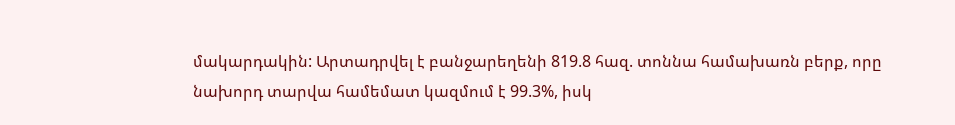մակարդակին: Արտադրվել է բանջարեղենի 819.8 հազ. տոննա համախառն բերք, որը նախորդ տարվա համեմատ կազմում է 99.3%, իսկ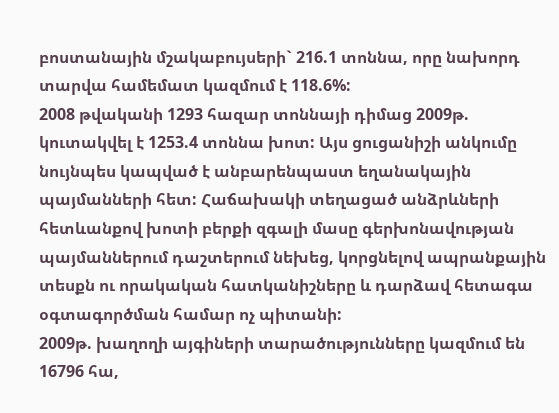բոստանային մշակաբույսերի` 216.1 տոննա, որը նախորդ տարվա համեմատ կազմում է 118.6%:
2008 թվականի 1293 հազար տոննայի դիմաց 2009թ. կուտակվել է 1253.4 տոննա խոտ: Այս ցուցանիշի անկումը նույնպես կապված է անբարենպաստ եղանակային պայմանների հետ: Հաճախակի տեղացած անձրևների հետևանքով խոտի բերքի զգալի մասը գերխոնավության պայմաններում դաշտերում նեխեց, կորցնելով ապրանքային տեսքն ու որակական հատկանիշները և դարձավ հետագա օգտագործման համար ոչ պիտանի:
2009թ. խաղողի այգիների տարածությունները կազմում են 16796 հա,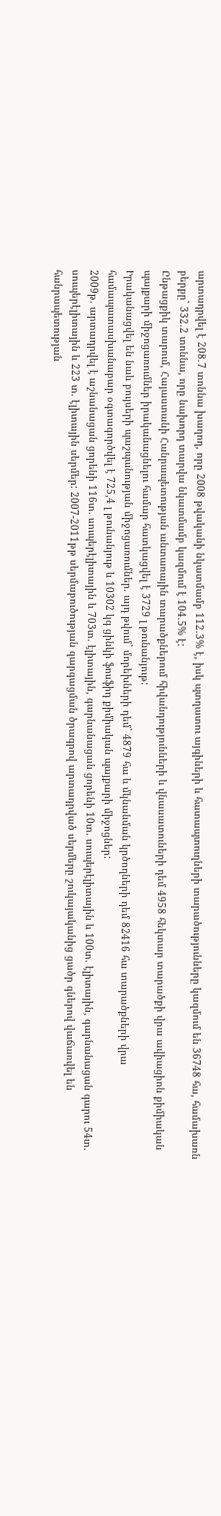արտադրվել է 208.7 տոննա խաղող, որը 2008 թվականի նկատմամբ 112.3% է, իսկ պտղատու այգիների և հատապտուղների տարածությունները կազմում են 36748 հա, համախառն բերքը` 332.2 տոննա, որը նախորդ տարվա նկատմամբ կազմում է 104.5% է:
Ընթացքիկ տարում, Հայաստանի Հանրապետության անտառային տարածքներում հիվանդությունների և վնասատուների դեմ 4958 հեկտար տարածքի վրա ավիացիոն քիմիական պայքարի միջոցառումներ իրականացնելու համար հատկացվել է 3729 լ թունանյութ:
Իրականացվել են նաև բույսերի պաշպանության միջոցառումներ. այդ թվում` մորեխների դեմ` 4879 հա և մկնանման կրծողների դեմ 82416 հա տարածքների վրա համապատասխանաբար օգտագործվել է 725,4 լ թունանյութ և 10302 կգ ցինկի ֆոսֆիդ քիմիական պայքարի միջոցներ:
2009թ. արտադրվել է աշնանացան ցորենի 116տ. սուպերէլիտային և 703տ. էլիտային, գարնանացան ցորենի 10տ. սուպերէլիտային և 100տ. էլիտային, գարնանացան գարու 54տ. սուպերէլիտային և 223 տ. էլիտային սերմեր: 2007-2011թթ սերմաբուծության զարգացման ծրագրով արտադրված սերմերը շուկայականից ցածր գներով վաճառվել են հանրապետության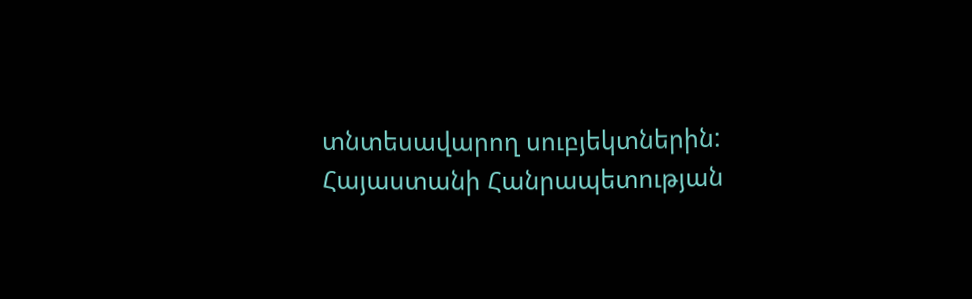տնտեսավարող սուբյեկտներին:
Հայաստանի Հանրապետության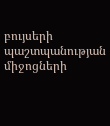բույսերի պաշտպանության միջոցների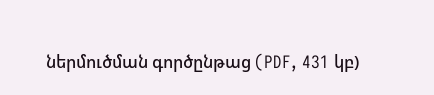ներմուծման գործընթաց (PDF, 431 կբ)